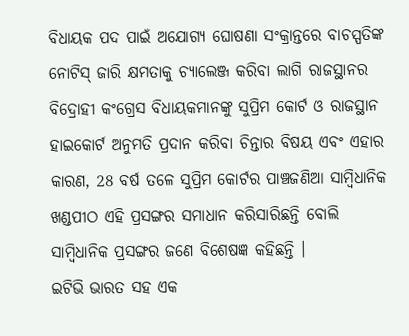ବିଧାୟକ ପଦ ପାଇଁ ଅଯୋଗ୍ୟ ଘୋଷଣା ସଂକ୍ରାନ୍ତରେ ବାଚସ୍ପତିଙ୍କ ନୋଟିସ୍ ଜାରି କ୍ଷମତାକୁ ଚ୍ୟାଲେଞ୍ଜ କରିବା ଲାଗି ରାଜସ୍ଥାନର ବିଦ୍ରୋହୀ କଂଗ୍ରେସ ବିଧାୟକମାନଙ୍କୁ ସୁପ୍ରିମ କୋର୍ଟ ଓ ରାଜସ୍ଥାନ ହାଇକୋର୍ଟ ଅନୁମତି ପ୍ରଦାନ କରିବା ଚିନ୍ତାର ବିଷୟ ଏବଂ ଏହାର କାରଣ, 28 ବର୍ଷ ତଳେ ସୁପ୍ରିମ କୋର୍ଟର ପାଞ୍ଚଜଣିଆ ସାମ୍ବିଧାନିକ ଖଣ୍ଡପୀଠ ଏହି ପ୍ରସଙ୍ଗର ସମାଧାନ କରିସାରିଛନ୍ତି ବୋଲି ସାମ୍ବିଧାନିକ ପ୍ରସଙ୍ଗର ଜଣେ ବିଶେଷଜ୍ଞ କହିଛନ୍ତି ।
ଇଟିଭି ଭାରତ ସହ ଏକ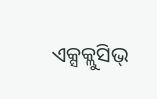ଏକ୍ସକ୍ଲୁସିଭ୍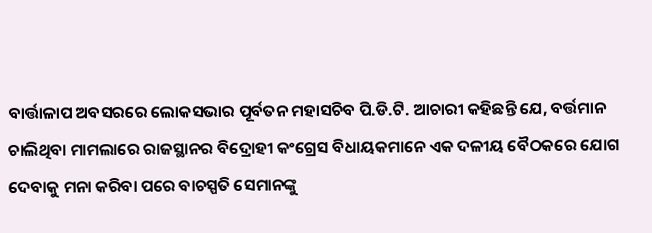ବାର୍ତ୍ତାଳାପ ଅବସରରେ ଲୋକସଭାର ପୂର୍ବତନ ମହାସଚିବ ପି.ଡି.ଟି. ଆଚାରୀ କହିଛନ୍ତି ଯେ, ବର୍ତ୍ତମାନ ଚାଲିଥିବା ମାମଲାରେ ରାଜସ୍ଥାନର ବିଦ୍ରୋହୀ କଂଗ୍ରେସ ବିଧାୟକମାନେ ଏକ ଦଳୀୟ ବୈଠକରେ ଯୋଗ ଦେବାକୁ ମନା କରିବା ପରେ ବାଚସ୍ପତି ସେମାନଙ୍କୁ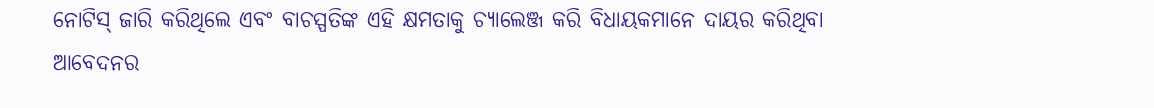ନୋଟିସ୍ ଜାରି କରିଥିଲେ ଏବଂ ବାଚସ୍ପତିଙ୍କ ଏହି କ୍ଷମତାକୁ ଚ୍ୟାଲେଞ୍ଜ କରି ବିଧାୟକମାନେ ଦାୟର କରିଥିବା ଆବେଦନର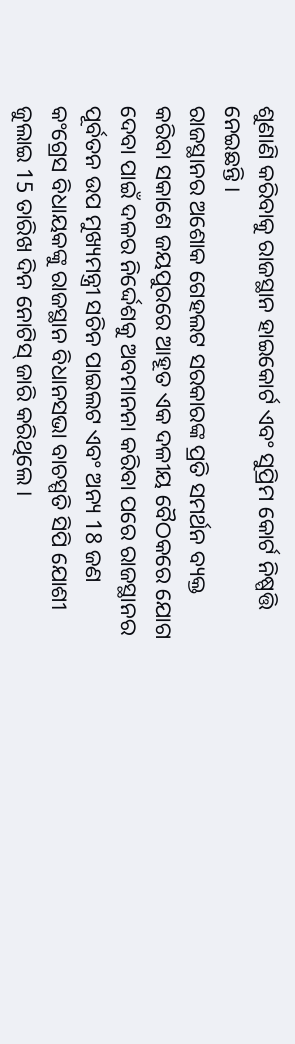ଶୁଣାଣି କରିବାକୁ ରାଜସ୍ଥାନ ହାଇକୋର୍ଟ ଏବଂ ସୁପ୍ରିମ କୋର୍ଟ ନିଷ୍ପତ୍ତି ନେଇଛନ୍ତି ।
ରାଜସ୍ଥାନର ଅଶୋକ ଗେହଲଟ ସରକାରଙ୍କ ପ୍ରତି ସମର୍ଥନ ବ୍ୟକ୍ତ କରିବା ସକାଶେ ଜୟପୁରରେ ଆହୂତ ଏକ ଦଳୀୟ ବୈଠକରେ ଯୋଗ ଦେବା ପାଇଁ ଦଳର ନିର୍ଦ୍ଦେଶକୁ ଅବମାନନା କରିବା ପରେ ରାଜସ୍ଥାନର ପୂର୍ବତନ ଉପ ମୁଖ୍ୟମନ୍ତ୍ରୀ ସଚିନ ପାଇଲଟ ଏବଂ ଅନ୍ୟ 18 ଜଣ କଂଗ୍ରେସ ବିଧାୟକଙ୍କୁ ରାଜସ୍ଥାନ ବିଧାନସଭା ବାଚସ୍ପତି ସିପି ଯୋଶୀ ଜୁଲାଇ 15 ତାରିଖ ଦିନ ନୋଟିସ୍ ଜାରି କରିଥିଲେ ।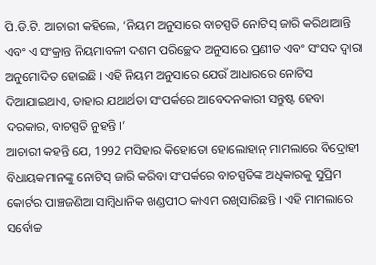ପି.ଡି.ଟି. ଆଚାରୀ କହିଲେ, ‘ନିୟମ ଅନୁସାରେ ବାଚସ୍ପତି ନୋଟିସ୍ ଜାରି କରିଥାଆନ୍ତି ଏବଂ ଏ ସଂକ୍ରାନ୍ତ ନିୟମାବଳୀ ଦଶମ ପରିଚ୍ଛେଦ ଅନୁସାରେ ପ୍ରଣୀତ ଏବଂ ସଂସଦ ଦ୍ବାରା ଅନୁମୋଦିତ ହୋଇଛି । ଏହି ନିୟମ ଅନୁସାରେ ଯେଉଁ ଆଧାରରେ ନୋଟିସ ଦିଆଯାଇଥାଏ, ତାହାର ଯଥାର୍ଥତା ସଂପର୍କରେ ଆବେଦନକାରୀ ସନ୍ତୁଷ୍ଟ ହେବା ଦରକାର, ବାଚସ୍ପତି ନୁହନ୍ତି ।’
ଆଚାରୀ କହନ୍ତି ଯେ, 1992 ମସିହାର କିହୋତୋ ହୋଲୋହାନ୍ ମାମଲାରେ ବିଦ୍ରୋହୀ ବିଧାୟକମାନଙ୍କୁ ନୋଟିସ୍ ଜାରି କରିବା ସଂପର୍କରେ ବାଚସ୍ପତିଙ୍କ ଅଧିକାରକୁ ସୁପ୍ରିମ କୋର୍ଟର ପାଞ୍ଚଜଣିଆ ସାମ୍ବିଧାନିକ ଖଣ୍ଡପୀଠ କାଏମ ରଖିସାରିଛନ୍ତି । ଏହି ମାମଲାରେ ସର୍ବୋଚ୍ଚ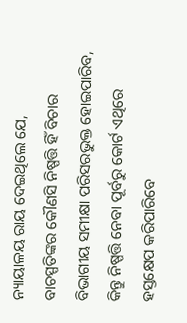ନ୍ୟାୟାଳୟ ରାୟ ଦେଇଥିଲେ ଯେ, ବାଚସ୍ପତିଙ୍କର କୌଣସି ନିଷ୍ପତ୍ତି ହିଁ ବିଚାର ବିଭାଗୀୟ ସମୀକ୍ଷା ପରିସରଭୁକ୍ତ ହୋଇପାରିବ, କିନ୍ତୁ ନିଷ୍ପତ୍ତି ନେବା ପୂର୍ବରୁ କୋର୍ଟ ଏଥିରେ ହସ୍ତକ୍ଷେପ କରିପାରିବେ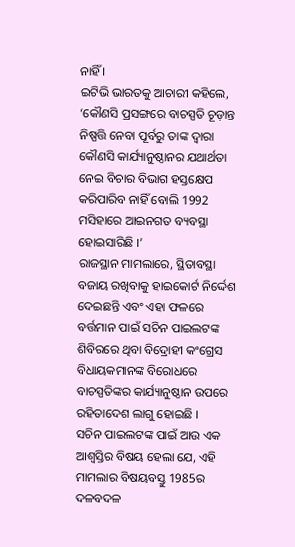ନାହିଁ ।
ଇଟିଭି ଭାରତକୁ ଆଚାରୀ କହିଲେ, ‘କୌଣସି ପ୍ରସଙ୍ଗରେ ବାଚସ୍ପତି ଚୂଡ଼ାନ୍ତ ନିଷ୍ପତ୍ତି ନେବା ପୂର୍ବରୁ ତାଙ୍କ ଦ୍ବାରା କୌଣସି କାର୍ଯ୍ୟାନୁଷ୍ଠାନର ଯଥାର୍ଥତା ନେଇ ବିଚାର ବିଭାଗ ହସ୍ତକ୍ଷେପ କରିପାରିବ ନାହିଁ ବୋଲି 1992 ମସିହାରେ ଆଇନଗତ ବ୍ୟବସ୍ଥା ହୋଇସାରିଛି ।’
ରାଜସ୍ଥାନ ମାମଲାରେ, ସ୍ଥିତାବସ୍ଥା ବଜାୟ ରଖିବାକୁ ହାଇକୋର୍ଟ ନିର୍ଦ୍ଦେଶ ଦେଇଛନ୍ତି ଏବଂ ଏହା ଫଳରେ ବର୍ତ୍ତମାନ ପାଇଁ ସଚିନ ପାଇଲଟଙ୍କ ଶିବିରରେ ଥିବା ବିଦ୍ରୋହୀ କଂଗ୍ରେସ ବିଧାୟକମାନଙ୍କ ବିରୋଧରେ ବାଚସ୍ପତିଙ୍କର କାର୍ଯ୍ୟାନୁଷ୍ଠାନ ଉପରେ ରହିତାଦେଶ ଲାଗୁ ହୋଇଛି ।
ସଚିନ ପାଇଲଟଙ୍କ ପାଇଁ ଆଉ ଏକ ଆଶ୍ବସ୍ତିର ବିଷୟ ହେଲା ଯେ, ଏହି ମାମଲାର ବିଷୟବସ୍ତୁ 1985ର ଦଳବଦଳ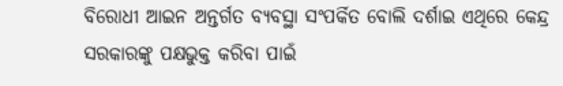ବିରୋଧୀ ଆଇନ ଅନ୍ତର୍ଗତ ବ୍ୟବସ୍ଥା ସଂପର୍କିତ ବୋଲି ଦର୍ଶାଇ ଏଥିରେ କେନ୍ଦ୍ର ସରକାରଙ୍କୁ ପକ୍ଷଭୁକ୍ତ କରିବା ପାଇଁ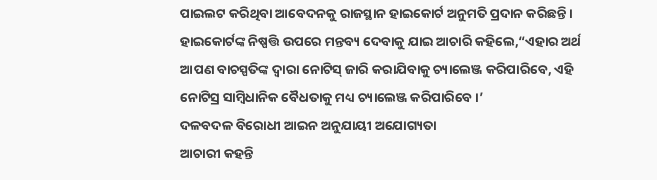ପାଇଲଟ କରିଥିବା ଆବେଦନକୁ ରାଜସ୍ଥାନ ହାଇକୋର୍ଟ ଅନୁମତି ପ୍ରଦାନ କରିଛନ୍ତି ।
ହାଇକୋର୍ଟଙ୍କ ନିଷ୍ପତ୍ତି ଉପରେ ମନ୍ତବ୍ୟ ଦେବାକୁ ଯାଇ ଆଚାରି କହିଲେ,“ଏହାର ଅର୍ଥ ଆପଣ ବାଚସ୍ପତିଙ୍କ ଦ୍ବାରା ନୋଟିସ୍ ଜାରି କରାଯିବାକୁ ଚ୍ୟାଲେଞ୍ଜ କରିପାରିବେ, ଏହି ନୋଟିସ୍ର ସାମ୍ବିଧାନିକ ବୈଧତାକୁ ମଧ୍ୟ ଚ୍ୟାଲେଞ୍ଜ କରିପାରିବେ ।’
ଦଳବଦଳ ବିରୋଧୀ ଆଇନ ଅନୁଯାୟୀ ଅଯୋଗ୍ୟତା
ଆଚାରୀ କହନ୍ତି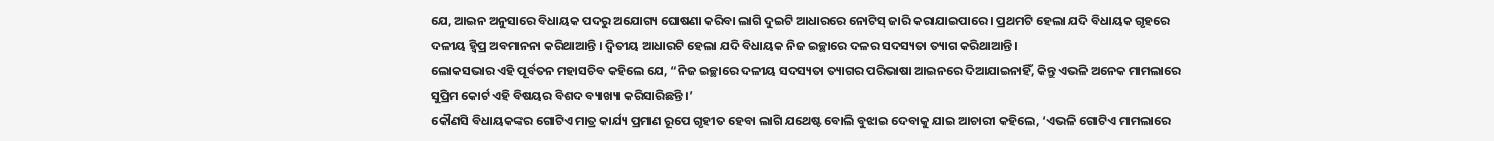ଯେ, ଆଇନ ଅନୁସାରେ ବିଧାୟକ ପଦରୁ ଅଯୋଗ୍ୟ ଘୋଷଣା କରିବା ଲାଗି ଦୁଇଟି ଆଧାରରେ ନୋଟିସ୍ ଜାରି କରାଯାଇପାରେ । ପ୍ରଥମଟି ହେଲା ଯଦି ବିଧାୟକ ଗୃହରେ ଦଳୀୟ ହ୍ବିପ୍ର ଅବମାନନା କରିଥାଆନ୍ତି । ଦ୍ବିତୀୟ ଆଧାରଟି ହେଲା ଯଦି ବିଧାୟକ ନିଜ ଇଚ୍ଛାରେ ଦଳର ସଦସ୍ୟତା ତ୍ୟାଗ କରିଥାଆନ୍ତି ।
ଲୋକସଭାର ଏହି ପୂର୍ବତନ ମହାସଚିବ କହିଲେ ଯେ, “ନିଜ ଇଚ୍ଛାରେ ଦଳୀୟ ସଦସ୍ୟତା ତ୍ୟାଗର ପରିଭାଷା ଆଇନରେ ଦିଆଯାଇନାହିଁ, କିନ୍ତୁ ଏଭଳି ଅନେକ ମାମଲାରେ ସୁପ୍ରିମ କୋର୍ଟ ଏହି ବିଷୟର ବିଶଦ ବ୍ୟାଖ୍ୟା କରିସାରିଛନ୍ତି ।’
କୌଣସି ବିଧାୟକଙ୍କର ଗୋଟିଏ ମାତ୍ର କାର୍ଯ୍ୟ ପ୍ରମାଣ ରୂପେ ଗୃହୀତ ହେବା ଲାଗି ଯଥେଷ୍ଟ ବୋଲି ବୁଝାଇ ଦେବାକୁ ଯାଇ ଆଚାରୀ କହିଲେ, ‘ଏଭଳି ଗୋଟିଏ ମାମଲାରେ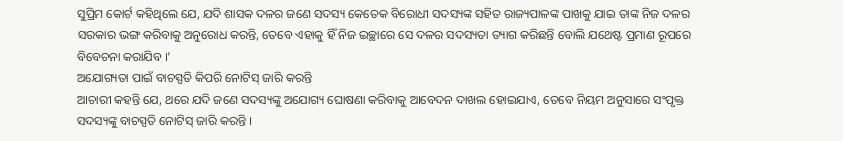ସୁପ୍ରିମ କୋର୍ଟ କହିଥିଲେ ଯେ, ଯଦି ଶାସକ ଦଳର ଜଣେ ସଦସ୍ୟ କେତେକ ବିରୋଧୀ ସଦସ୍ୟଙ୍କ ସହିତ ରାଜ୍ୟପାଳଙ୍କ ପାଖକୁ ଯାଇ ତାଙ୍କ ନିଜ ଦଳର ସରକାର ଭଙ୍ଗ କରିବାକୁ ଅନୁରୋଧ କରନ୍ତି, ତେବେ ଏହାକୁ ହିଁ ନିଜ ଇଚ୍ଛାରେ ସେ ଦଳର ସଦସ୍ୟତା ତ୍ୟାଗ କରିଛନ୍ତି ବୋଲି ଯଥେଷ୍ଟ ପ୍ରମାଣ ରୂପରେ ବିବେଚନା କରାଯିବ ।’
ଅଯୋଗ୍ୟତା ପାଇଁ ବାଚସ୍ପତି କିପରି ନୋଟିସ୍ ଜାରି କରନ୍ତି
ଆଚାରୀ କହନ୍ତି ଯେ, ଥରେ ଯଦି ଜଣେ ସଦସ୍ୟଙ୍କୁ ଅଯୋଗ୍ୟ ଘୋଷଣା କରିବାକୁ ଆବେଦନ ଦାଖଲ ହୋଇଯାଏ, ତେବେ ନିୟମ ଅନୁସାରେ ସଂପୃକ୍ତ ସଦସ୍ୟଙ୍କୁ ବାଚସ୍ପତି ନୋଟିସ୍ ଜାରି କରନ୍ତି ।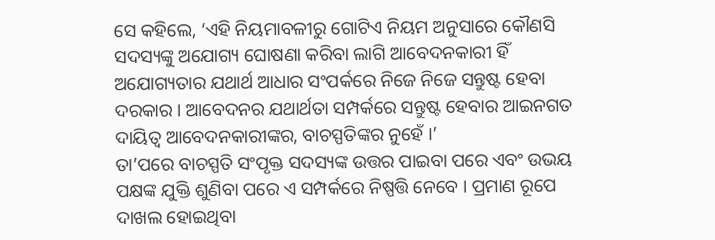ସେ କହିଲେ, ‘ଏହି ନିୟମାବଳୀରୁ ଗୋଟିଏ ନିୟମ ଅନୁସାରେ କୌଣସି ସଦସ୍ୟଙ୍କୁ ଅଯୋଗ୍ୟ ଘୋଷଣା କରିବା ଲାଗି ଆବେଦନକାରୀ ହିଁ ଅଯୋଗ୍ୟତାର ଯଥାର୍ଥ ଆଧାର ସଂପର୍କରେ ନିଜେ ନିଜେ ସନ୍ତୁଷ୍ଟ ହେବା ଦରକାର । ଆବେଦନର ଯଥାର୍ଥତା ସମ୍ପର୍କରେ ସନ୍ତୁଷ୍ଟ ହେବାର ଆଇନଗତ ଦାୟିତ୍ବ ଆବେଦନକାରୀଙ୍କର, ବାଚସ୍ପତିଙ୍କର ନୁହେଁ ।’
ତା’ପରେ ବାଚସ୍ପତି ସଂପୃକ୍ତ ସଦସ୍ୟଙ୍କ ଉତ୍ତର ପାଇବା ପରେ ଏବଂ ଉଭୟ ପକ୍ଷଙ୍କ ଯୁକ୍ତି ଶୁଣିବା ପରେ ଏ ସମ୍ପର୍କରେ ନିଷ୍ପତ୍ତି ନେବେ । ପ୍ରମାଣ ରୂପେ ଦାଖଲ ହୋଇଥିବା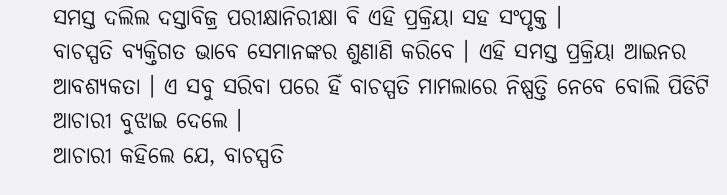ସମସ୍ତ ଦଲିଲ ଦସ୍ତାବିଜ୍ର ପରୀକ୍ଷାନିରୀକ୍ଷା ବି ଏହି ପ୍ରକ୍ରିୟା ସହ ସଂପୃକ୍ତ ।
ବାଚସ୍ପତି ବ୍ୟକ୍ତିଗତ ଭାବେ ସେମାନଙ୍କର ଶୁଣାଣି କରିବେ । ଏହି ସମସ୍ତ ପ୍ରକ୍ରିୟା ଆଇନର ଆବଶ୍ୟକତା । ଏ ସବୁ ସରିବା ପରେ ହିଁ ବାଚସ୍ପତି ମାମଲାରେ ନିଷ୍ପତ୍ତି ନେବେ ବୋଲି ପିଡିଟି ଆଚାରୀ ବୁଝାଇ ଦେଲେ ।
ଆଚାରୀ କହିଲେ ଯେ, ବାଚସ୍ପତି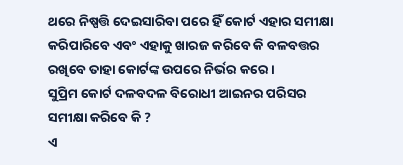ଥରେ ନିଷ୍ପତ୍ତି ଦେଇସାରିବା ପରେ ହିଁ କୋର୍ଟ ଏହାର ସମୀକ୍ଷା କରିପାରିବେ ଏବଂ ଏହାକୁ ଖାରଜ କରିବେ କି ବଳବତ୍ତର ରଖିବେ ତାହା କୋର୍ଟଙ୍କ ଉପରେ ନିର୍ଭର କରେ ।
ସୁପ୍ରିମ କୋର୍ଟ ଦଳବଦଳ ବିରୋଧୀ ଆଇନର ପରିସର ସମୀକ୍ଷା କରିବେ କି ?
ଏ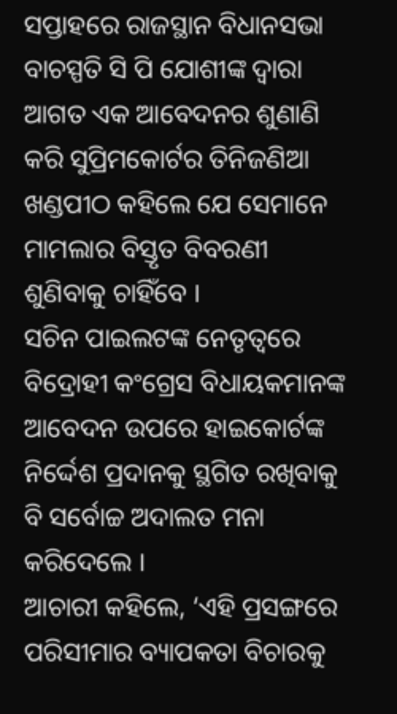ସପ୍ତାହରେ ରାଜସ୍ଥାନ ବିଧାନସଭା ବାଚସ୍ପତି ସି ପି ଯୋଶୀଙ୍କ ଦ୍ବାରା ଆଗତ ଏକ ଆବେଦନର ଶୁଣାଣି କରି ସୁପ୍ରିମକୋର୍ଟର ତିନିଜଣିଆ ଖଣ୍ଡପୀଠ କହିଲେ ଯେ ସେମାନେ ମାମଲାର ବିସ୍ତୃତ ବିବରଣୀ ଶୁଣିବାକୁ ଚାହିଁବେ ।
ସଚିନ ପାଇଲଟଙ୍କ ନେତୃତ୍ବରେ ବିଦ୍ରୋହୀ କଂଗ୍ରେସ ବିଧାୟକମାନଙ୍କ ଆବେଦନ ଉପରେ ହାଇକୋର୍ଟଙ୍କ ନିର୍ଦ୍ଦେଶ ପ୍ରଦାନକୁ ସ୍ଥଗିତ ରଖିବାକୁ ବି ସର୍ବୋଚ୍ଚ ଅଦାଲତ ମନା କରିଦେଲେ ।
ଆଚାରୀ କହିଲେ, ‘ଏହି ପ୍ରସଙ୍ଗରେ ପରିସୀମାର ବ୍ୟାପକତା ବିଚାରକୁ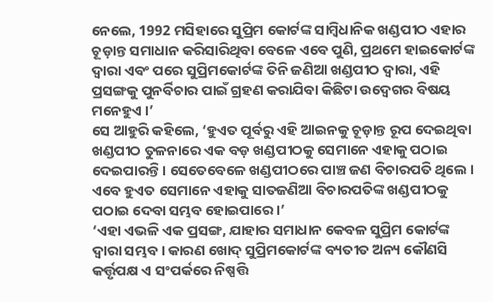ନେଲେ, 1992 ମସିହାରେ ସୁପ୍ରିମ କୋର୍ଟଙ୍କ ସାମ୍ବିଧାନିକ ଖଣ୍ଡପୀଠ ଏହାର ଚୂଡ଼ାନ୍ତ ସମାଧାନ କରିସାରିଥିବା ବେଳେ ଏବେ ପୁଣି, ପ୍ରଥମେ ହାଇକୋର୍ଟଙ୍କ ଦ୍ବାରା ଏବଂ ପରେ ସୁପ୍ରିମକୋର୍ଟଙ୍କ ତିନି ଜଣିଆ ଖଣ୍ଡପୀଠ ଦ୍ବାରା, ଏହି ପ୍ରସଙ୍ଗକୁ ପୁନର୍ବିଚାର ପାଇଁ ଗ୍ରହଣ କରାଯିବା କିଛିଟା ଉଦ୍ବେଗର ବିଷୟ ମନେହୁଏ ।’
ସେ ଆହୁରି କହିଲେ, ‘ହୁଏତ ପୂର୍ବରୁ ଏହି ଆଇନକୁ ଚୂଡ଼ାନ୍ତ ରୂପ ଦେଇଥିବା ଖଣ୍ଡପୀଠ ତୁଳନାରେ ଏକ ବଡ଼ ଖଣ୍ଡପୀଠକୁ ସେମାନେ ଏହାକୁ ପଠାଇ ଦେଇପାରନ୍ତି । ସେତେବେଳେ ଖଣ୍ଡପୀଠରେ ପାଞ୍ଚ ଜଣ ବିଚାରପତି ଥିଲେ । ଏବେ ହୁଏତ ସେମାନେ ଏହାକୁ ସାତଜଣିଆ ବିଚାରପତିଙ୍କ ଖଣ୍ଡପୀଠକୁ ପଠାଇ ଦେବା ସମ୍ଭବ ହୋଇପାରେ ।’
‘ଏହା ଏଭଳି ଏକ ପ୍ରସଙ୍ଗ, ଯାହାର ସମାଧାନ କେବଳ ସୁପ୍ରିମ କୋର୍ଟଙ୍କ ଦ୍ବାରା ସମ୍ଭବ । କାରଣ ଖୋଦ୍ ସୁପ୍ରିମକୋର୍ଟଙ୍କ ବ୍ୟତୀତ ଅନ୍ୟ କୌଣସି କର୍ତ୍ତୃପକ୍ଷ ଏ ସଂପର୍କରେ ନିଷ୍ପତ୍ତି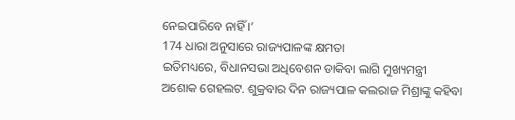ନେଇପାରିବେ ନାହିଁ ।’
174 ଧାରା ଅନୁସାରେ ରାଜ୍ୟପାଳଙ୍କ କ୍ଷମତା
ଇତିମଧ୍ୟରେ, ବିଧାନସଭା ଅଧିବେଶନ ଡାକିବା ଲାଗି ମୁଖ୍ୟମନ୍ତ୍ରୀ ଅଶୋକ ଗେହଲଟ. ଶୁକ୍ରବାର ଦିନ ରାଜ୍ୟପାଳ କଲରାଜ ମିଶ୍ରାଙ୍କୁ କହିବା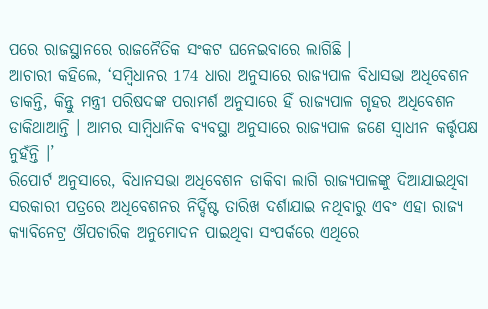ପରେ ରାଜସ୍ଥାନରେ ରାଜନୈତିକ ସଂକଟ ଘନେଇବାରେ ଲାଗିଛି ।
ଆଚାରୀ କହିଲେ, ‘ସମ୍ବିଧାନର 174 ଧାରା ଅନୁସାରେ ରାଜ୍ୟପାଳ ବିଧାସଭା ଅଧିବେଶନ ଡାକନ୍ତି, କିନ୍ତୁ ମନ୍ତ୍ରୀ ପରିଷଦଙ୍କ ପରାମର୍ଶ ଅନୁସାରେ ହିଁ ରାଜ୍ୟପାଳ ଗୃହର ଅଧିବେଶନ ଡାକିଥାଆନ୍ତି । ଆମର ସାମ୍ବିଧାନିକ ବ୍ୟବସ୍ଥା ଅନୁସାରେ ରାଜ୍ୟପାଳ ଜଣେ ସ୍ବାଧୀନ କର୍ତ୍ତୃପକ୍ଷ ନୁହଁନ୍ତି ।’
ରିପୋର୍ଟ ଅନୁସାରେ, ବିଧାନସଭା ଅଧିବେଶନ ଡାକିବା ଲାଗି ରାଜ୍ୟପାଳଙ୍କୁ ଦିଆଯାଇଥିବା ସରକାରୀ ପତ୍ରରେ ଅଧିବେଶନର ନିର୍ଦ୍ଦିଷ୍ଟ ତାରିଖ ଦର୍ଶାଯାଇ ନଥିବାରୁ ଏବଂ ଏହା ରାଜ୍ୟ କ୍ୟାବିନେଟ୍ର ଔପଚାରିକ ଅନୁମୋଦନ ପାଇଥିବା ସଂପର୍କରେ ଏଥିରେ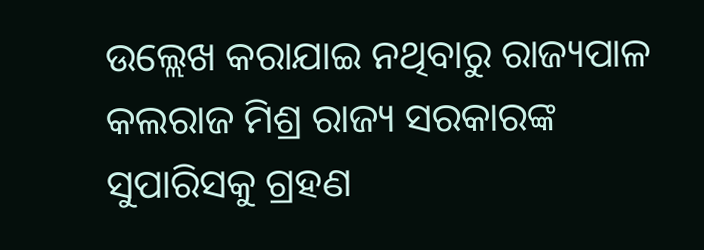ଉଲ୍ଲେଖ କରାଯାଇ ନଥିବାରୁ ରାଜ୍ୟପାଳ କଲରାଜ ମିଶ୍ର ରାଜ୍ୟ ସରକାରଙ୍କ ସୁପାରିସକୁ ଗ୍ରହଣ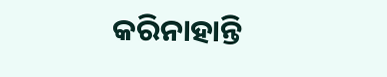କରିନାହାନ୍ତି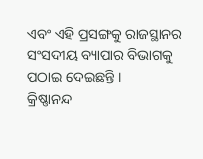ଏବଂ ଏହି ପ୍ରସଙ୍ଗକୁ ରାଜସ୍ଥାନର ସଂସଦୀୟ ବ୍ୟାପାର ବିଭାଗକୁ ପଠାଇ ଦେଇଛନ୍ତି ।
କ୍ରିଷ୍ଣାନନ୍ଦ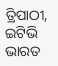ତ୍ରିପାଠୀ, ଇଟିଭି ଭାରତ